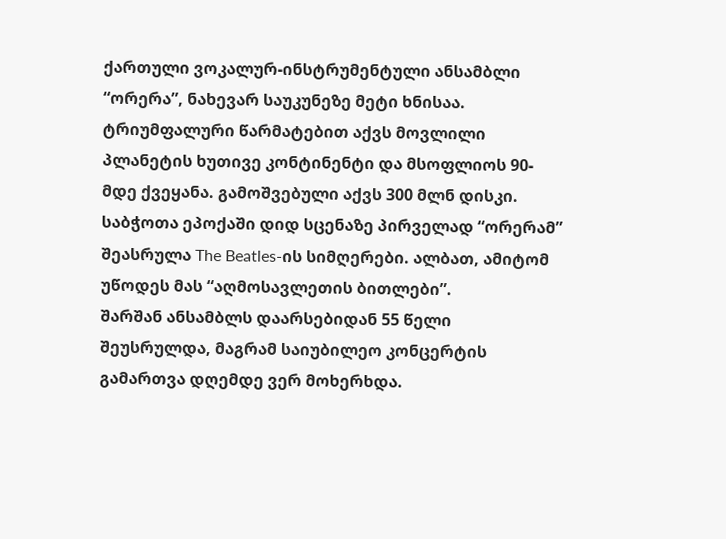ქართული ვოკალურ-ინსტრუმენტული ანსამბლი “ორერა”, ნახევარ საუკუნეზე მეტი ხნისაა. ტრიუმფალური წარმატებით აქვს მოვლილი პლანეტის ხუთივე კონტინენტი და მსოფლიოს 90-მდე ქვეყანა. გამოშვებული აქვს 300 მლნ დისკი. საბჭოთა ეპოქაში დიდ სცენაზე პირველად “ორერამ” შეასრულა The Beatles-ის სიმღერები. ალბათ, ამიტომ უწოდეს მას “აღმოსავლეთის ბითლები”.
შარშან ანსამბლს დაარსებიდან 55 წელი შეუსრულდა, მაგრამ საიუბილეო კონცერტის გამართვა დღემდე ვერ მოხერხდა.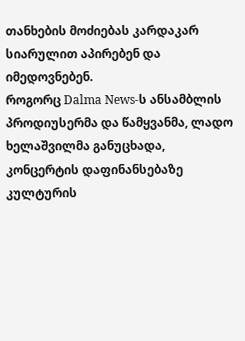თანხების მოძიებას კარდაკარ სიარულით აპირებენ და იმედოვნებენ.
როგორც Dalma News-ს ანსამბლის პროდიუსერმა და წამყვანმა, ლადო ხელაშვილმა განუცხადა, კონცერტის დაფინანსებაზე კულტურის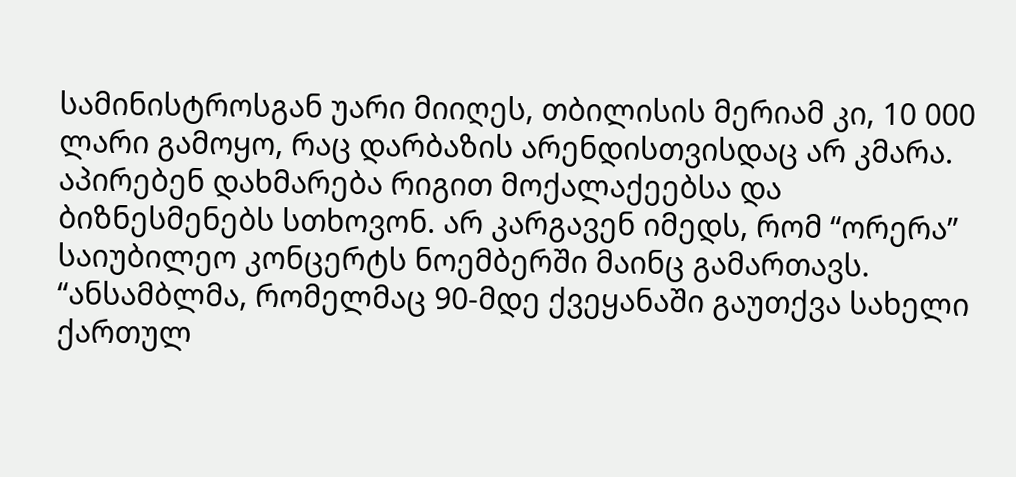სამინისტროსგან უარი მიიღეს, თბილისის მერიამ კი, 10 000 ლარი გამოყო, რაც დარბაზის არენდისთვისდაც არ კმარა. აპირებენ დახმარება რიგით მოქალაქეებსა და ბიზნესმენებს სთხოვონ. არ კარგავენ იმედს, რომ “ორერა” საიუბილეო კონცერტს ნოემბერში მაინც გამართავს.
“ანსამბლმა, რომელმაც 90-მდე ქვეყანაში გაუთქვა სახელი ქართულ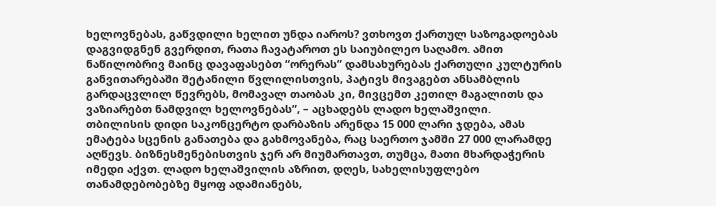ხელოვნებას, გაწვდილი ხელით უნდა იაროს? ვთხოვთ ქართულ საზოგადოებას დაგვიდგნენ გვერდით, რათა ჩავატაროთ ეს საიუბილეო საღამო. ამით ნაწილობრივ მაინც დავაფასებთ “ორერას” დამსახურებას ქართული კულტურის განვითარებაში შეტანილი წვლილისთვის, პატივს მივაგებთ ანსამბლის გარდაცვლილ წევრებს, მომავალ თაობას კი, მივცემთ კეთილ მაგალითს და ვაზიარებთ ნამდვილ ხელოვნებას”, – აცხადებს ლადო ხელაშვილი.
თბილისის დიდი საკონცერტო დარბაზის არენდა 15 000 ლარი ჯდება, ამას ემატება სცენის განათება და გახმოვანება, რაც საერთო ჯამში 27 000 ლარამდე აღწევს. ბიზნესმენებისთვის ჯერ არ მიუმართავთ, თუმცა, მათი მხარდაჭერის იმედი აქვთ. ლადო ხელაშვილის აზრით, დღეს, სახელისუფლებო თანამდებობებზე მყოფ ადამიანებს,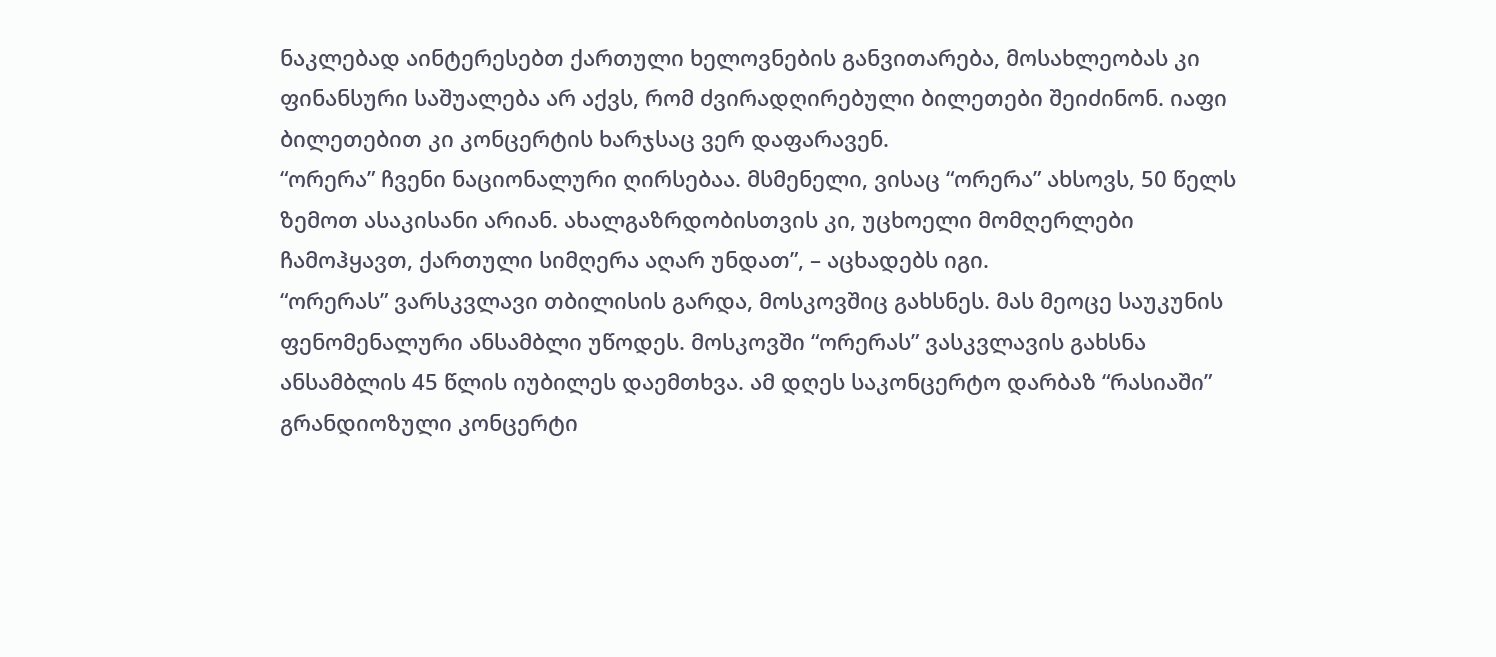ნაკლებად აინტერესებთ ქართული ხელოვნების განვითარება, მოსახლეობას კი ფინანსური საშუალება არ აქვს, რომ ძვირადღირებული ბილეთები შეიძინონ. იაფი ბილეთებით კი კონცერტის ხარჯსაც ვერ დაფარავენ.
“ორერა” ჩვენი ნაციონალური ღირსებაა. მსმენელი, ვისაც “ორერა” ახსოვს, 50 წელს ზემოთ ასაკისანი არიან. ახალგაზრდობისთვის კი, უცხოელი მომღერლები ჩამოჰყავთ, ქართული სიმღერა აღარ უნდათ”, – აცხადებს იგი.
“ორერას” ვარსკვლავი თბილისის გარდა, მოსკოვშიც გახსნეს. მას მეოცე საუკუნის ფენომენალური ანსამბლი უწოდეს. მოსკოვში “ორერას” ვასკვლავის გახსნა ანსამბლის 45 წლის იუბილეს დაემთხვა. ამ დღეს საკონცერტო დარბაზ “რასიაში” გრანდიოზული კონცერტი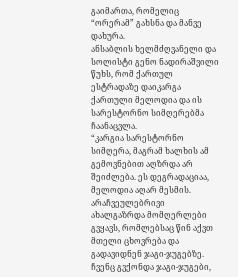გაიმართა, რომელიც “ორერამ” გახსნა და მანვე დახურა.
ანსაბლის ხელმძღვანელი და სოლისტი გენო ნადირაშვილი წუხს, რომ ქართულ ესტრადაზე დაიკარგა ქართული მელოდია და ის სარესტორნო სიმღერებმა ჩაანაცვლა.
“კარგია სარესტორნო სიმღერა, მაგრამ ხალხის ამ გემოვნებით აღზრდა არ შეიძლება. ეს დეგრადაციაა, მელოდია აღარ მესმის. არაჩვეულებრივი ახალგაზრდა მომღერლები გვყავს, რომლებსაც წინ აქვთ მთელი ცხოვრება და გადავიდნენ ჯაგი-ჯუგებზე. ჩვენც გვქონდა ჯაგი-ჯუგები,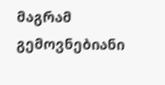მაგრამ გემოვნებიანი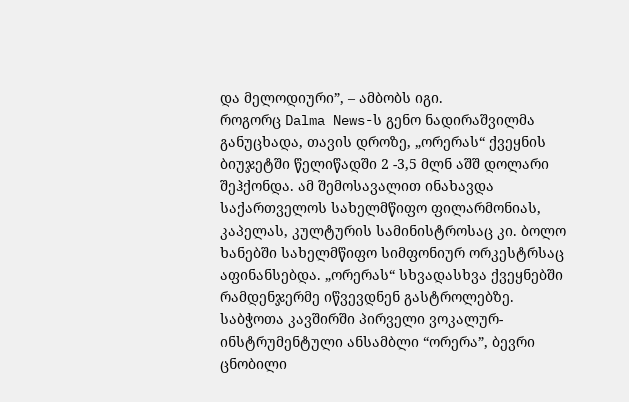და მელოდიური”, – ამბობს იგი.
როგორც Dalma News-ს გენო ნადირაშვილმა განუცხადა, თავის დროზე, „ორერას“ ქვეყნის ბიუჯეტში წელიწადში 2 -3,5 მლნ აშშ დოლარი შეჰქონდა. ამ შემოსავალით ინახავდა საქართველოს სახელმწიფო ფილარმონიას, კაპელას, კულტურის სამინისტროსაც კი. ბოლო ხანებში სახელმწიფო სიმფონიურ ორკესტრსაც აფინანსებდა. „ორერას“ სხვადასხვა ქვეყნებში რამდენჯერმე იწვევდნენ გასტროლებზე.
საბჭოთა კავშირში პირველი ვოკალურ-ინსტრუმენტული ანსამბლი “ორერა”, ბევრი ცნობილი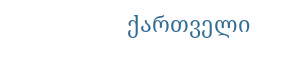ქართველი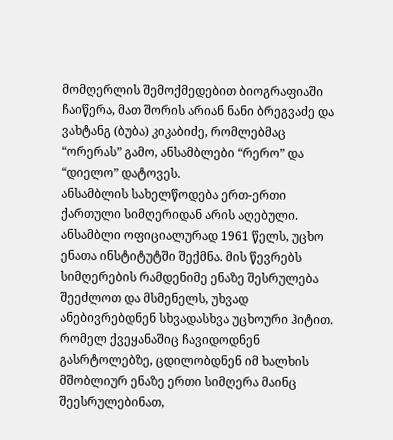მომღერლის შემოქმედებით ბიოგრაფიაში ჩაიწერა, მათ შორის არიან ნანი ბრეგვაძე და ვახტანგ (ბუბა) კიკაბიძე, რომლებმაც “ორერას” გამო, ანსამბლები “რერო” და “დიელო” დატოვეს.
ანსამბლის სახელწოდება ერთ-ერთი ქართული სიმღერიდან არის აღებული. ანსამბლი ოფიციალურად 1961 წელს, უცხო ენათა ინსტიტუტში შექმნა. მის წევრებს სიმღერების რამდენიმე ენაზე შესრულება შეეძლოთ და მსმენელს, უხვად ანებივრებდნენ სხვადასხვა უცხოური ჰიტით. რომელ ქვეყანაშიც ჩავიდოდნენ გასრტოლებზე, ცდილობდნენ იმ ხალხის მშობლიურ ენაზე ერთი სიმღერა მაინც შეესრულებინათ,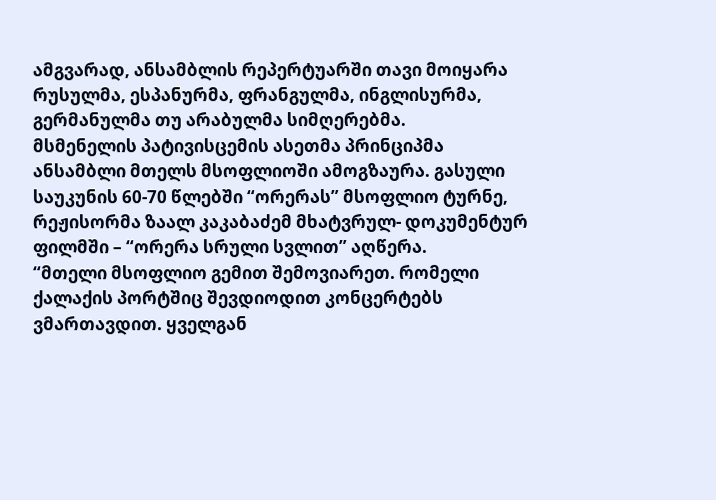ამგვარად, ანსამბლის რეპერტუარში თავი მოიყარა რუსულმა, ესპანურმა, ფრანგულმა, ინგლისურმა, გერმანულმა თუ არაბულმა სიმღერებმა.
მსმენელის პატივისცემის ასეთმა პრინციპმა ანსამბლი მთელს მსოფლიოში ამოგზაურა. გასული საუკუნის 60-70 წლებში “ორერას” მსოფლიო ტურნე, რეჟისორმა ზაალ კაკაბაძემ მხატვრულ- დოკუმენტურ ფილმში – “ორერა სრული სვლით” აღწერა.
“მთელი მსოფლიო გემით შემოვიარეთ. რომელი ქალაქის პორტშიც შევდიოდით კონცერტებს ვმართავდით. ყველგან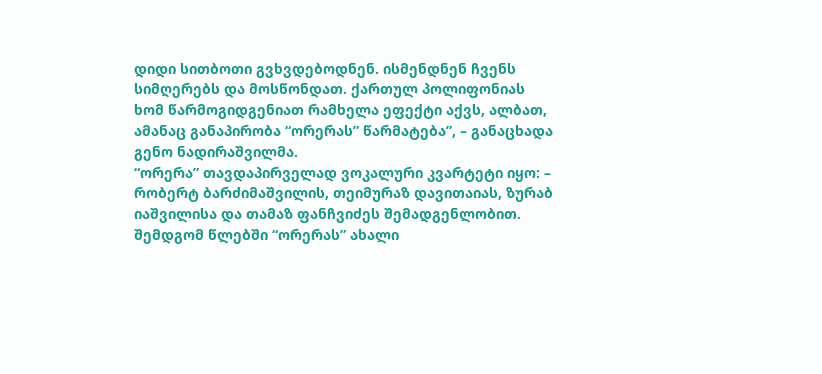დიდი სითბოთი გვხვდებოდნენ. ისმენდნენ ჩვენს სიმღერებს და მოსწონდათ. ქართულ პოლიფონიას ხომ წარმოგიდგენიათ რამხელა ეფექტი აქვს, ალბათ, ამანაც განაპირობა “ორერას” წარმატება”, – განაცხადა გენო ნადირაშვილმა.
“ორერა” თავდაპირველად ვოკალური კვარტეტი იყო: – რობერტ ბარძიმაშვილის, თეიმურაზ დავითაიას, ზურაბ იაშვილისა და თამაზ ფანჩვიძეს შემადგენლობით. შემდგომ წლებში “ორერას” ახალი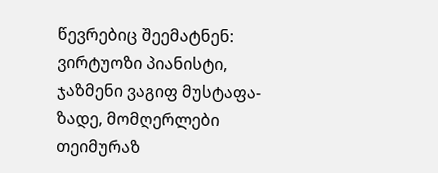წევრებიც შეემატნენ: ვირტუოზი პიანისტი, ჯაზმენი ვაგიფ მუსტაფა-ზადე, მომღერლები თეიმურაზ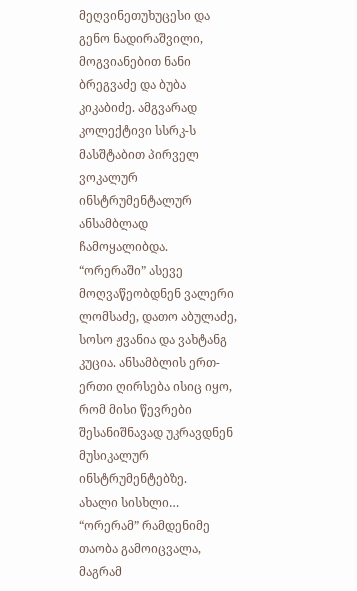მეღვინეთუხუცესი და გენო ნადირაშვილი, მოგვიანებით ნანი ბრეგვაძე და ბუბა კიკაბიძე. ამგვარად კოლექტივი სსრკ-ს მასშტაბით პირველ ვოკალურ ინსტრუმენტალურ ანსამბლად ჩამოყალიბდა.
“ორერაში” ასევე მოღვაწეობდნენ ვალერი ლომსაძე, დათო აბულაძე, სოსო ჟვანია და ვახტანგ კუცია. ანსამბლის ერთ-ერთი ღირსება ისიც იყო, რომ მისი წევრები შესანიშნავად უკრავდნენ მუსიკალურ ინსტრუმენტებზე.
ახალი სისხლი…
“ორერამ” რამდენიმე თაობა გამოიცვალა, მაგრამ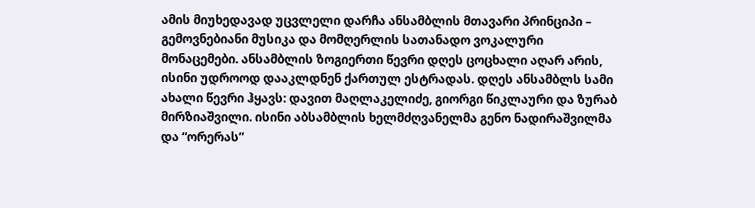ამის მიუხედავად უცვლელი დარჩა ანსამბლის მთავარი პრინციპი – გემოვნებიანი მუსიკა და მომღერლის სათანადო ვოკალური მონაცემები. ანსამბლის ზოგიერთი წევრი დღეს ცოცხალი აღარ არის, ისინი უდროოდ დააკლდნენ ქართულ ესტრადას. დღეს ანსამბლს სამი ახალი წევრი ჰყავს: დავით მაღლაკელიძე, გიორგი წიკლაური და ზურაბ მირზიაშვილი. ისინი აბსამბლის ხელმძღვანელმა გენო ნადირაშვილმა და “ორერას”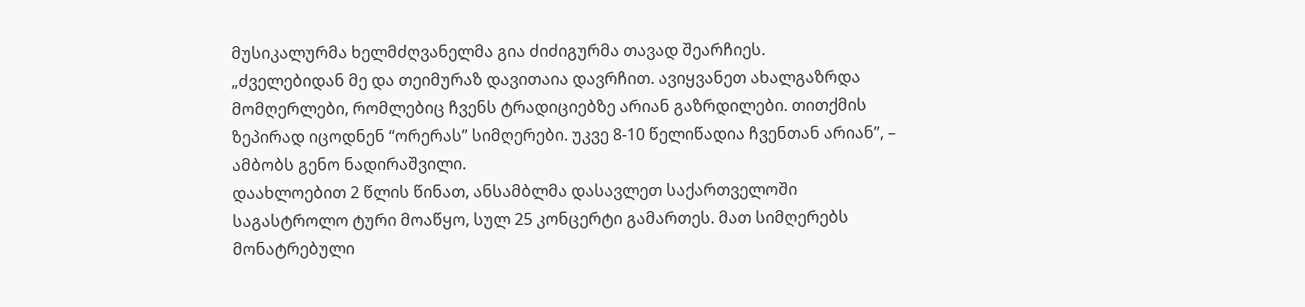მუსიკალურმა ხელმძღვანელმა გია ძიძიგურმა თავად შეარჩიეს.
„ძველებიდან მე და თეიმურაზ დავითაია დავრჩით. ავიყვანეთ ახალგაზრდა მომღერლები, რომლებიც ჩვენს ტრადიციებზე არიან გაზრდილები. თითქმის ზეპირად იცოდნენ “ორერას” სიმღერები. უკვე 8-10 წელიწადია ჩვენთან არიან”, – ამბობს გენო ნადირაშვილი.
დაახლოებით 2 წლის წინათ, ანსამბლმა დასავლეთ საქართველოში საგასტროლო ტური მოაწყო, სულ 25 კონცერტი გამართეს. მათ სიმღერებს მონატრებული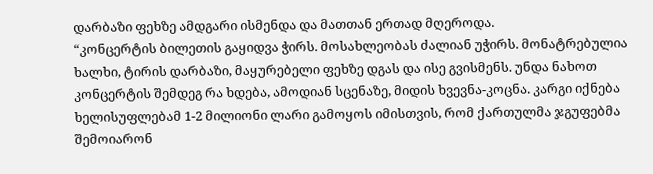დარბაზი ფეხზე ამდგარი ისმენდა და მათთან ერთად მღეროდა.
“კონცერტის ბილეთის გაყიდვა ჭირს. მოსახლეობას ძალიან უჭირს. მონატრებულია ხალხი, ტირის დარბაზი, მაყურებელი ფეხზე დგას და ისე გვისმენს. უნდა ნახოთ კონცერტის შემდეგ რა ხდება, ამოდიან სცენაზე, მიდის ხვევნა-კოცნა. კარგი იქნება ხელისუფლებამ 1-2 მილიონი ლარი გამოყოს იმისთვის, რომ ქართულმა ჯგუფებმა შემოიარონ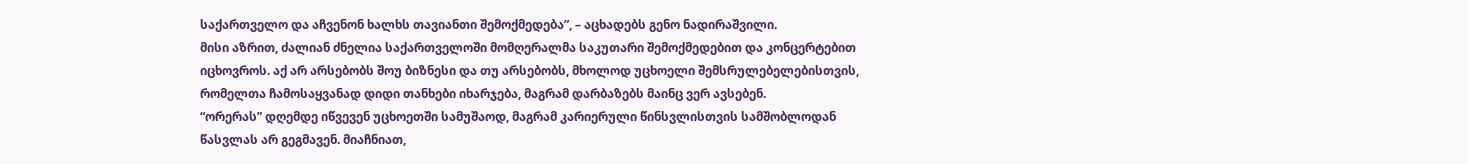საქართველო და აჩვენონ ხალხს თავიანთი შემოქმედება”, – აცხადებს გენო ნადირაშვილი.
მისი აზრით, ძალიან ძნელია საქართველოში მომღერალმა საკუთარი შემოქმედებით და კონცერტებით იცხოვროს. აქ არ არსებობს შოუ ბიზნესი და თუ არსებობს, მხოლოდ უცხოელი შემსრულებელებისთვის, რომელთა ჩამოსაყვანად დიდი თანხები იხარჯება, მაგრამ დარბაზებს მაინც ვერ ავსებენ.
“ორერას” დღემდე იწვევენ უცხოეთში სამუშაოდ, მაგრამ კარიერული წინსვლისთვის სამშობლოდან წასვლას არ გეგმავენ. მიაჩნიათ,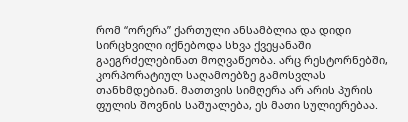რომ “ორერა” ქართული ანსამბლია და დიდი სირცხვილი იქნებოდა სხვა ქვეყანაში გაეგრძელებინათ მოღვაწეობა. არც რესტორნებში, კორპორატიულ საღამოებზე გამოსვლას თანხმდებიან. მათთვის სიმღერა არ არის პურის ფულის შოვნის საშუალება, ეს მათი სულიერებაა.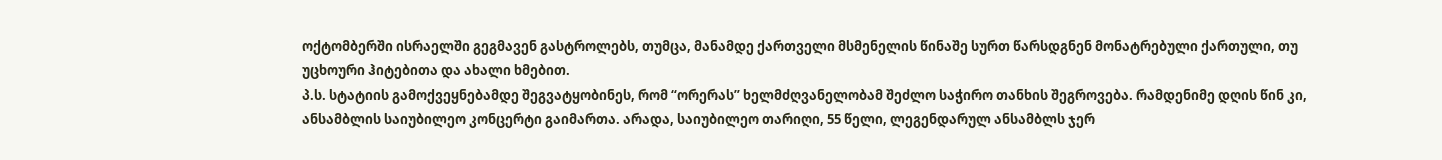ოქტომბერში ისრაელში გეგმავენ გასტროლებს, თუმცა, მანამდე ქართველი მსმენელის წინაშე სურთ წარსდგნენ მონატრებული ქართული, თუ უცხოური ჰიტებითა და ახალი ხმებით.
პ.ს. სტატიის გამოქვეყნებამდე შეგვატყობინეს, რომ “ორერას” ხელმძღვანელობამ შეძლო საჭირო თანხის შეგროვება. რამდენიმე დღის წინ კი, ანსამბლის საიუბილეო კონცერტი გაიმართა. არადა, საიუბილეო თარიღი, 55 წელი, ლეგენდარულ ანსამბლს ჯერ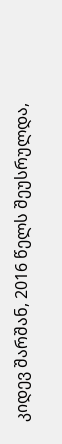კიდევ შარშან, 2016 წელს შეუსრულდა,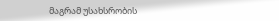მაგრამ უსახსრობის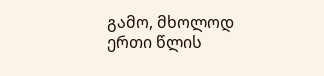გამო, მხოლოდ ერთი წლის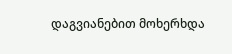დაგვიანებით მოხერხდა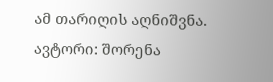ამ თარიღის აღნიშვნა.
ავტორი: შორენა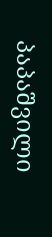პაპაშვილი